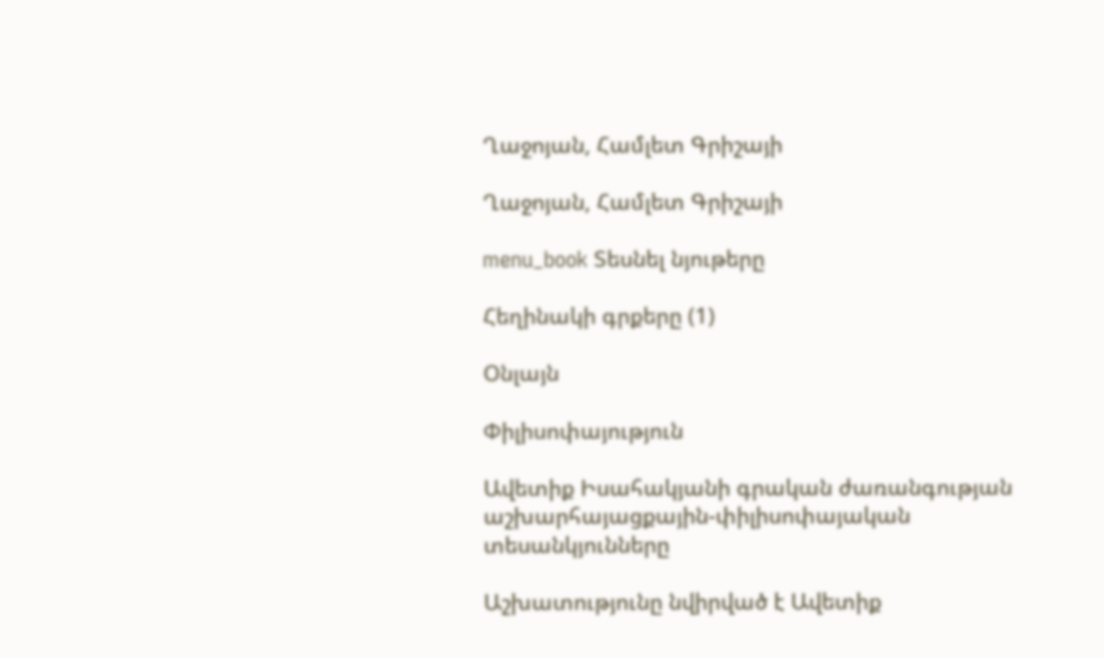Ղաջոյան, Համլետ Գրիշայի

Ղաջոյան, Համլետ Գրիշայի

menu_book Տեսնել նյութերը

Հեղինակի գրքերը (1)

Օնլայն

Փիլիսոփայություն

Ավետիք Իսահակյանի գրական ժառանգության աշխարհայացքային-փիլիսոփայական տեսանկյունները

Աշխատությունը նվիրված է Ավետիք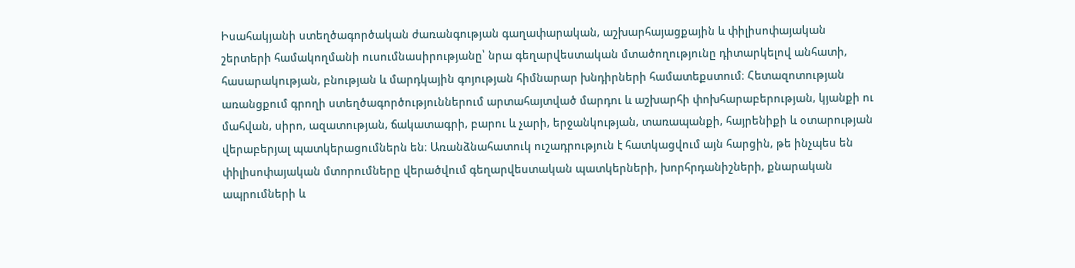Իսահակյանի ստեղծագործական ժառանգության գաղափարական, աշխարհայացքային և փիլիսոփայական շերտերի համակողմանի ուսումնասիրությանը՝ նրա գեղարվեստական մտածողությունը դիտարկելով անհատի, հասարակության, բնության և մարդկային գոյության հիմնարար խնդիրների համատեքստում։ Հետազոտության առանցքում գրողի ստեղծագործություններում արտահայտված մարդու և աշխարհի փոխհարաբերության, կյանքի ու մահվան, սիրո, ազատության, ճակատագրի, բարու և չարի, երջանկության, տառապանքի, հայրենիքի և օտարության վերաբերյալ պատկերացումներն են։ Առանձնահատուկ ուշադրություն է հատկացվում այն հարցին, թե ինչպես են փիլիսոփայական մտորումները վերածվում գեղարվեստական պատկերների, խորհրդանիշների, քնարական ապրումների և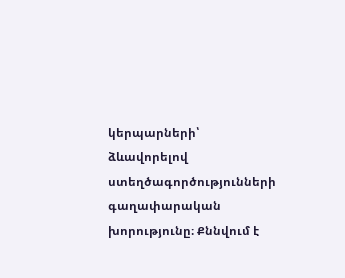կերպարների՝ ձևավորելով ստեղծագործությունների գաղափարական խորությունը։ Քննվում է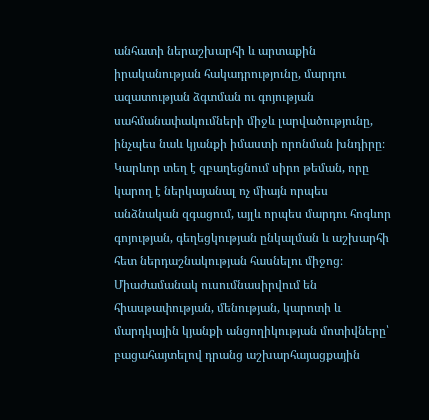անհատի ներաշխարհի և արտաքին իրականության հակադրությունը, մարդու ազատության ձգտման ու գոյության սահմանափակումների միջև լարվածությունը, ինչպես նաև կյանքի իմաստի որոնման խնդիրը։ Կարևոր տեղ է զբաղեցնում սիրո թեման, որը կարող է ներկայանալ ոչ միայն որպես անձնական զգացում, այլև որպես մարդու հոգևոր գոյության, գեղեցկության ընկալման և աշխարհի հետ ներդաշնակության հասնելու միջոց։ Միաժամանակ ուսումնասիրվում են հիասթափության, մենության, կարոտի և մարդկային կյանքի անցողիկության մոտիվները՝ բացահայտելով դրանց աշխարհայացքային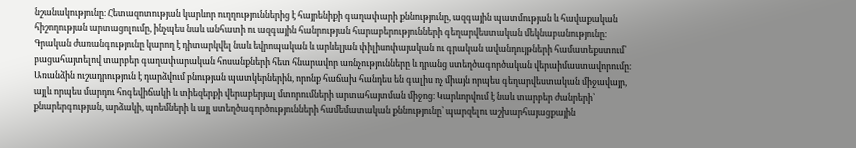նշանակությունը։ Հետազոտության կարևոր ուղղություններից է հայրենիքի գաղափարի քննությունը, ազգային պատմության և հավաքական հիշողության արտացոլումը, ինչպես նաև անհատի ու ազգային հանրության հարաբերությունների գեղարվեստական մեկնաբանությունը։ Գրական ժառանգությունը կարող է դիտարկվել նաև եվրոպական և արևելյան փիլիսոփայական ու գրական ավանդույթների համատեքստում՝ բացահայտելով տարբեր գաղափարական հոսանքների հետ հնարավոր առնչությունները և դրանց ստեղծագործական վերաիմաստավորումը։ Առանձին ուշադրություն է դարձվում բնության պատկերներին, որոնք հաճախ հանդես են գալիս ոչ միայն որպես գեղարվեստական միջավայր, այլև որպես մարդու հոգեվիճակի և տիեզերքի վերաբերյալ մտորումների արտահայտման միջոց։ Կարևորվում է նաև տարբեր ժանրերի՝ քնարերգության, արձակի, պոեմների և այլ ստեղծագործությունների համեմատական քննությունը՝ պարզելու աշխարհայացքային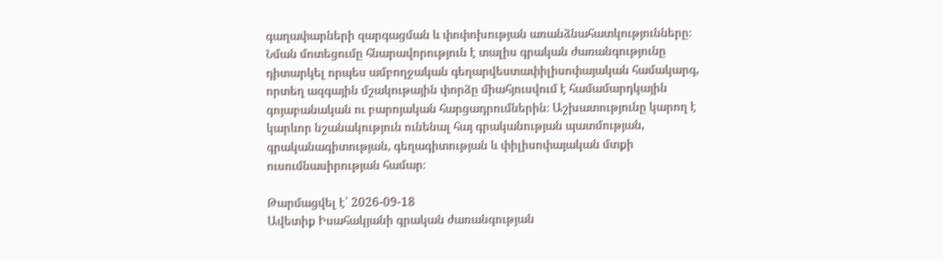գաղափարների զարգացման և փոփոխության առանձնահատկությունները։ Նման մոտեցումը հնարավորություն է տալիս գրական ժառանգությունը դիտարկել որպես ամբողջական գեղարվեստափիլիսոփայական համակարգ, որտեղ ազգային մշակութային փորձը միահյուսվում է համամարդկային գոյաբանական ու բարոյական հարցադրումներին։ Աշխատությունը կարող է կարևոր նշանակություն ունենալ հայ գրականության պատմության, գրականագիտության, գեղագիտության և փիլիսոփայական մտքի ուսումնասիրության համար։

Թարմացվել է՝ 2026-09-18
Ավետիք Իսահակյանի գրական ժառանգության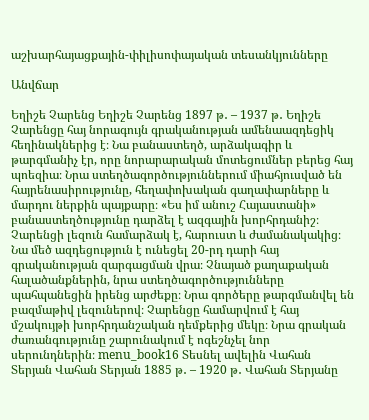աշխարհայացքային-փիլիսոփայական տեսանկյունները

Անվճար

Եղիշե Չարենց Եղիշե Չարենց 1897 թ․ – 1937 թ․ Եղիշե Չարենցը հայ նորագույն գրականության ամենաազդեցիկ հեղինակներից է։ Նա բանաստեղծ, արձակագիր և թարգմանիչ էր, որը նորարարական մոտեցումներ բերեց հայ պոեզիա։ Նրա ստեղծագործություններում միահյուսված են հայրենասիրությունը, հեղափոխական գաղափարները և մարդու ներքին պայքարը։ «Ես իմ անուշ Հայաստանի» բանաստեղծությունը դարձել է ազգային խորհրդանիշ։ Չարենցի լեզուն համարձակ է, հարուստ և ժամանակակից։ Նա մեծ ազդեցություն է ունեցել 20-րդ դարի հայ գրականության զարգացման վրա։ Չնայած քաղաքական հալածանքներին, նրա ստեղծագործությունները պահպանեցին իրենց արժեքը։ Նրա գործերը թարգմանվել են բազմաթիվ լեզուներով։ Չարենցը համարվում է հայ մշակույթի խորհրդանշական դեմքերից մեկը։ Նրա գրական ժառանգությունը շարունակում է ոգեշնչել նոր սերունդներին։ menu_book16 Տեսնել ավելին Վահան Տերյան Վահան Տերյան 1885 թ․ – 1920 թ․ Վահան Տերյանը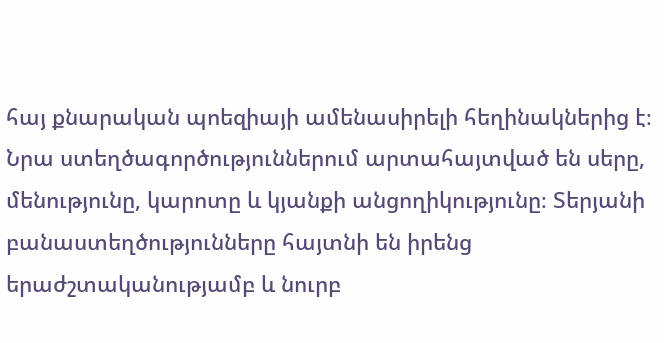հայ քնարական պոեզիայի ամենասիրելի հեղինակներից է։ Նրա ստեղծագործություններում արտահայտված են սերը, մենությունը, կարոտը և կյանքի անցողիկությունը։ Տերյանի բանաստեղծությունները հայտնի են իրենց երաժշտականությամբ և նուրբ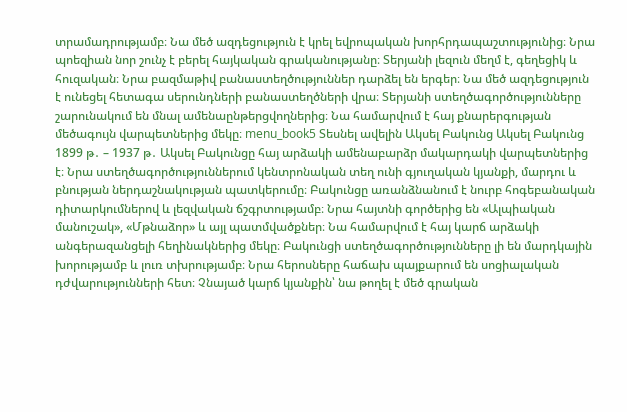տրամադրությամբ։ Նա մեծ ազդեցություն է կրել եվրոպական խորհրդապաշտությունից։ Նրա պոեզիան նոր շունչ է բերել հայկական գրականությանը։ Տերյանի լեզուն մեղմ է, գեղեցիկ և հուզական։ Նրա բազմաթիվ բանաստեղծություններ դարձել են երգեր։ Նա մեծ ազդեցություն է ունեցել հետագա սերունդների բանաստեղծների վրա։ Տերյանի ստեղծագործությունները շարունակում են մնալ ամենաընթերցվողներից։ Նա համարվում է հայ քնարերգության մեծագույն վարպետներից մեկը։ menu_book5 Տեսնել ավելին Ակսել Բակունց Ակսել Բակունց 1899 թ․ – 1937 թ․ Ակսել Բակունցը հայ արձակի ամենաբարձր մակարդակի վարպետներից է։ Նրա ստեղծագործություններում կենտրոնական տեղ ունի գյուղական կյանքի, մարդու և բնության ներդաշնակության պատկերումը։ Բակունցը առանձնանում է նուրբ հոգեբանական դիտարկումներով և լեզվական ճշգրտությամբ։ Նրա հայտնի գործերից են «Ալպիական մանուշակ», «Մթնաձոր» և այլ պատմվածքներ։ Նա համարվում է հայ կարճ արձակի անգերազանցելի հեղինակներից մեկը։ Բակունցի ստեղծագործությունները լի են մարդկային խորությամբ և լուռ տխրությամբ։ Նրա հերոսները հաճախ պայքարում են սոցիալական դժվարությունների հետ։ Չնայած կարճ կյանքին՝ նա թողել է մեծ գրական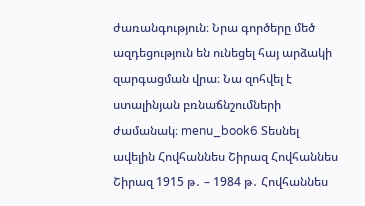ժառանգություն։ Նրա գործերը մեծ ազդեցություն են ունեցել հայ արձակի զարգացման վրա։ Նա զոհվել է ստալինյան բռնաճնշումների ժամանակ։ menu_book6 Տեսնել ավելին Հովհաննես Շիրազ Հովհաննես Շիրազ 1915 թ․ – 1984 թ․ Հովհաննես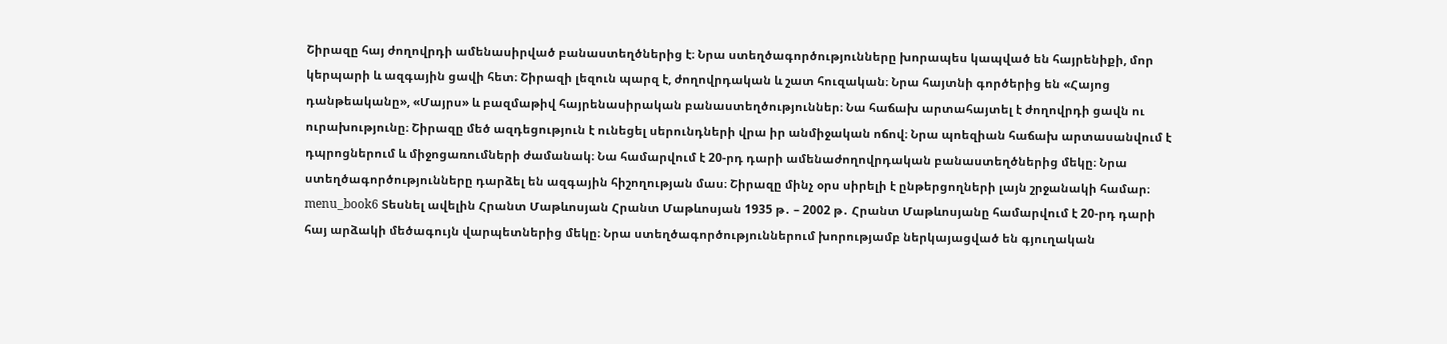Շիրազը հայ ժողովրդի ամենասիրված բանաստեղծներից է։ Նրա ստեղծագործությունները խորապես կապված են հայրենիքի, մոր կերպարի և ազգային ցավի հետ։ Շիրազի լեզուն պարզ է, ժողովրդական և շատ հուզական։ Նրա հայտնի գործերից են «Հայոց դանթեականը», «Մայրս» և բազմաթիվ հայրենասիրական բանաստեղծություններ։ Նա հաճախ արտահայտել է ժողովրդի ցավն ու ուրախությունը։ Շիրազը մեծ ազդեցություն է ունեցել սերունդների վրա իր անմիջական ոճով։ Նրա պոեզիան հաճախ արտասանվում է դպրոցներում և միջոցառումների ժամանակ։ Նա համարվում է 20-րդ դարի ամենաժողովրդական բանաստեղծներից մեկը։ Նրա ստեղծագործությունները դարձել են ազգային հիշողության մաս։ Շիրազը մինչ օրս սիրելի է ընթերցողների լայն շրջանակի համար։ menu_book6 Տեսնել ավելին Հրանտ Մաթևոսյան Հրանտ Մաթևոսյան 1935 թ․ – 2002 թ․ Հրանտ Մաթևոսյանը համարվում է 20-րդ դարի հայ արձակի մեծագույն վարպետներից մեկը։ Նրա ստեղծագործություններում խորությամբ ներկայացված են գյուղական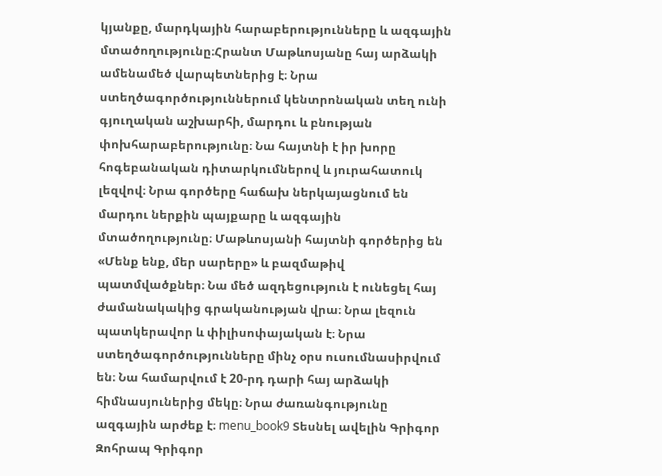կյանքը, մարդկային հարաբերությունները և ազգային մտածողությունը։Հրանտ Մաթևոսյանը հայ արձակի ամենամեծ վարպետներից է։ Նրա ստեղծագործություններում կենտրոնական տեղ ունի գյուղական աշխարհի, մարդու և բնության փոխհարաբերությունը։ Նա հայտնի է իր խորը հոգեբանական դիտարկումներով և յուրահատուկ լեզվով։ Նրա գործերը հաճախ ներկայացնում են մարդու ներքին պայքարը և ազգային մտածողությունը։ Մաթևոսյանի հայտնի գործերից են «Մենք ենք, մեր սարերը» և բազմաթիվ պատմվածքներ։ Նա մեծ ազդեցություն է ունեցել հայ ժամանակակից գրականության վրա։ Նրա լեզուն պատկերավոր և փիլիսոփայական է։ Նրա ստեղծագործությունները մինչ օրս ուսումնասիրվում են։ Նա համարվում է 20-րդ դարի հայ արձակի հիմնասյուներից մեկը։ Նրա ժառանգությունը ազգային արժեք է։ menu_book9 Տեսնել ավելին Գրիգոր Զոհրապ Գրիգոր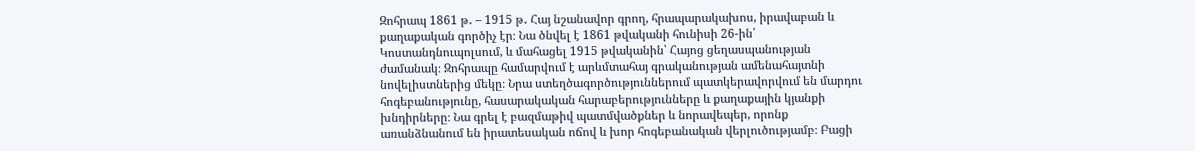Զոհրապ 1861 թ․ – 1915 թ․ Հայ նշանավոր գրող, հրապարակախոս, իրավաբան և քաղաքական գործիչ էր։ Նա ծնվել է 1861 թվականի հունիսի 26-ին՝ Կոստանդնուպոլսում, և մահացել 1915 թվականին՝ Հայոց ցեղասպանության ժամանակ։ Զոհրապը համարվում է արևմտահայ գրականության ամենահայտնի նովելիստներից մեկը։ Նրա ստեղծագործություններում պատկերավորվում են մարդու հոգեբանությունը, հասարակական հարաբերությունները և քաղաքային կյանքի խնդիրները։ Նա գրել է բազմաթիվ պատմվածքներ և նորավեպեր, որոնք առանձնանում են իրատեսական ոճով և խոր հոգեբանական վերլուծությամբ։ Բացի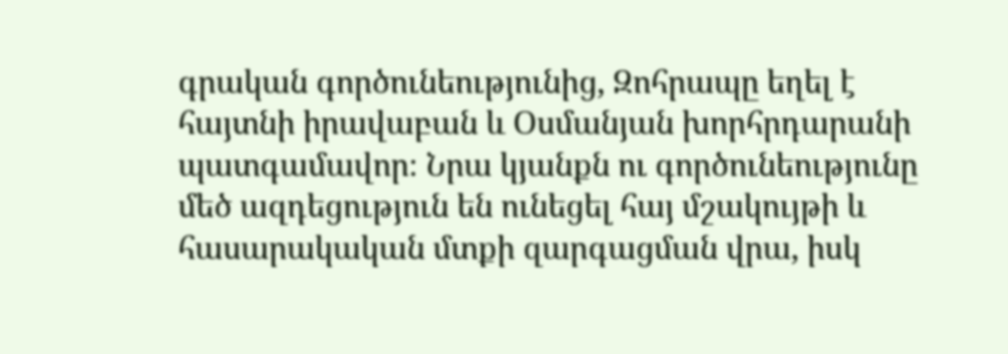գրական գործունեությունից, Զոհրապը եղել է հայտնի իրավաբան և Օսմանյան խորհրդարանի պատգամավոր։ Նրա կյանքն ու գործունեությունը մեծ ազդեցություն են ունեցել հայ մշակույթի և հասարակական մտքի զարգացման վրա, իսկ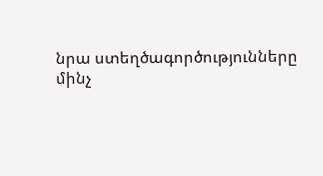նրա ստեղծագործությունները մինչ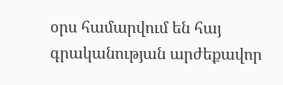օրս համարվում են հայ գրականության արժեքավոր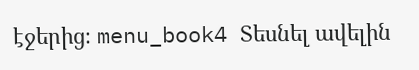էջերից։ menu_book4 Տեսնել ավելին